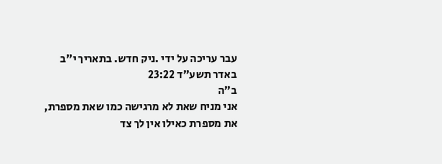עבר עריכה על ידי .ניק חדש. בתאריך י"ב באדר תשע"ד 23:22
ב"ה
אני מניח שאת לא מרגישה כמו שאת מספרת, את מספרת כאילו אין לך צד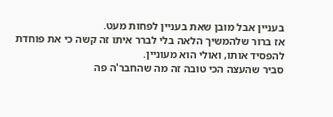בעניין אבל מובן שאת בעניין לפחות מעט.
אז ברור שלהמשיך הלאה בלי לברר איתו זה קשה כי את פוחדת להפסיד אותו, ואולי הוא מעוניין.
סביר שהעצה הכי טובה זה מה שהחבר'ה פה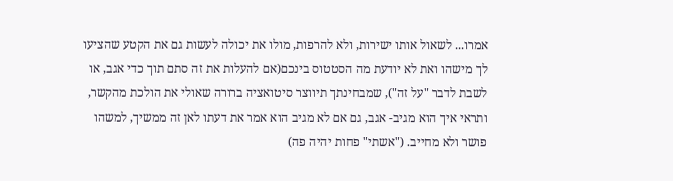אמרו... לשאול אותו ישירות, ולא להרפות, מולו את יכולה לעשות גם את הקטע שהציעו לך מישהו ואת לא יודעת מה הסטטוס בינכם(אם להעלות את זה סתם תוך כדי אגב, או לשבת לדבר "על זה"), שמבחינתך תיווצר סיטואציה ברורה שאולי את הולכת מהקשר, ותראי איך הוא מגיב- אגב, גם אם לא מגיב הוא אמר את דעתו לאן זה ממשיך, למשהו פושר ולא מחייב. ("אשתי" פחות יהיה פה)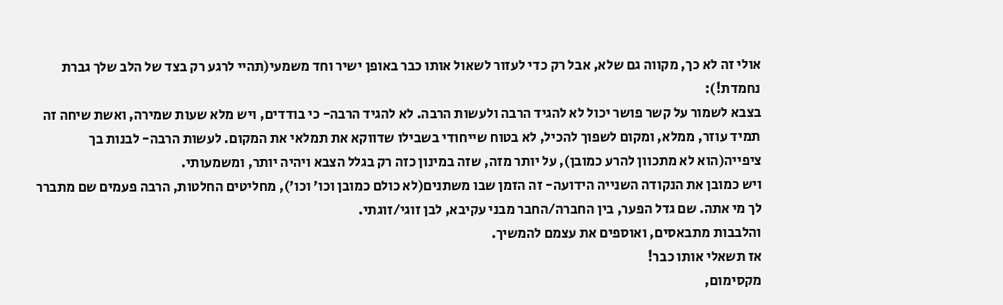אולי זה לא כך, מקווה גם שלא, אבל רק כדי לעזור לשאול אותו כבר באופן ישיר וחד משמעי(תהיי לרגע רק בצד של הלב שלך גברת נחמדת!):
בצבא לשמור על קשר פושר יכול לא להגיד הרבה ולעשות הרבה. לא להגיד הרבה- כי בודדים, ויש מלא שעות שמירה, ואשת שיחה זה תמיד עוזר, ממלא, ומקום לשפוך להכיל, לא בטוח שייחודי בשבילו שדווקא את תמלאי את המקום. לעשות הרבה- לבנות בך ציפייה(הוא לא מתכוון להרע כמובן), על יותר מזה, שזה במינון כזה רק בגלל הצבא ויהיה יותר, ומשמעותי.
ויש כמובן את הנקודה השנייה הידועה- זה הזמן שבו משתנים(לא כולם כמובן וכו' וכו'), מחליטים החלטות, הרבה פעמים שם מתברר לך מי אתה. שם גדל הפער, בין החברה/החבר מבני עקיבא, לבן זוגי/זוגתי.
והלבבות מתבאסים, ואוספים את עצמם להמשיך.
אז תשאלי אותו כבר!
מקסימום,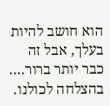הוא חושב להיות בעלך, אבל זה כבר יותר ברור....
בהצלחה לכולנו.